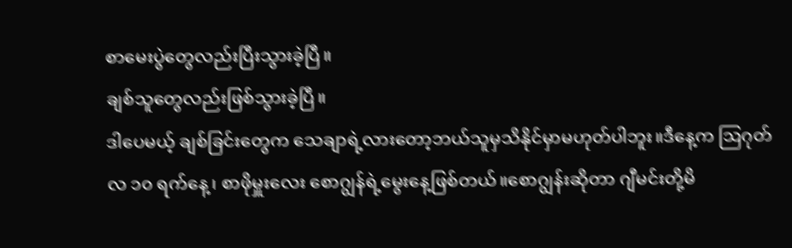စာမေးပွဲတွေလည်းပြီးသွားခဲ့ပြီ။
ချစ်သူတွေလည်းဖြစ်သွားခဲ့ပြီ။
ဒါပေမယ့် ချစ်ခြင်းတွေက သေချာရဲ့လားတော့ဘယ်သူမှသိနိုင်မှာမဟုတ်ပါဘူး။ဒီနေ့က ဩဂုတ်လ ၁၀ ရက်နေ့၊ စာဖိုမှူးလေး စောဂျွန်ရဲ့မွေးနေ့ဖြစ်တယ်။စောဂျွန်းဆိုတာ ဂျီမင်းတို့မိ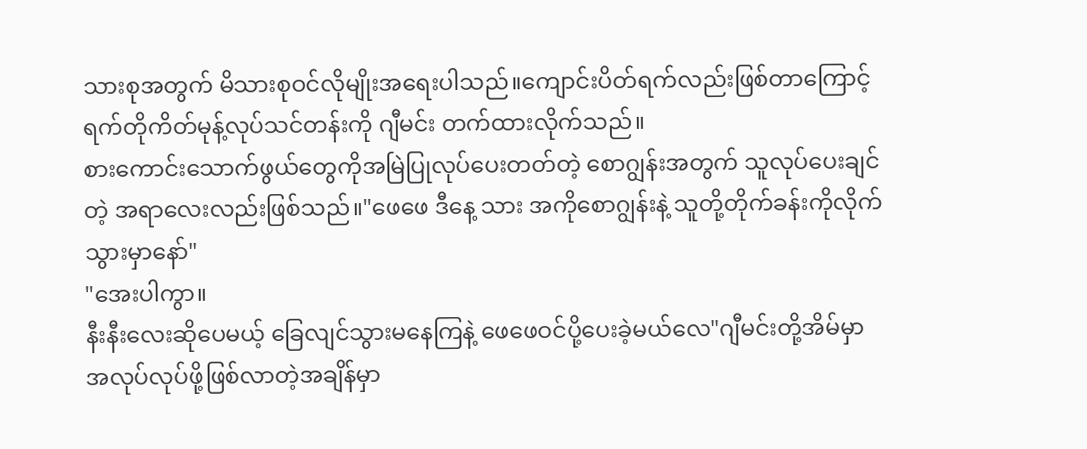သားစုအတွက် မိသားစုဝင်လိုမျိုးအရေးပါသည်။ကျောင်းပိတ်ရက်လည်းဖြစ်တာကြောင့် ရက်တိုကိတ်မုန့်လုပ်သင်တန်းကို ဂျီမင်း တက်ထားလိုက်သည်။
စားကောင်းသောက်ဖွယ်တွေကိုအမြဲပြုလုပ်ပေးတတ်တဲ့ စောဂျွန်းအတွက် သူလုပ်ပေးချင်တဲ့ အရာလေးလည်းဖြစ်သည်။"ဖေဖေ ဒီနေ့ သား အကိုစောဂျွန်းနဲ့ သူတို့တိုက်ခန်းကိုလိုက်သွားမှာနော်"
"အေးပါကွာ။
နီးနီးလေးဆိုပေမယ့် ခြေလျင်သွားမနေကြနဲ့ ဖေဖေဝင်ပို့ပေးခဲ့မယ်လေ"ဂျီမင်းတို့အိမ်မှာ အလုပ်လုပ်ဖို့ဖြစ်လာတဲ့အချိန်မှာ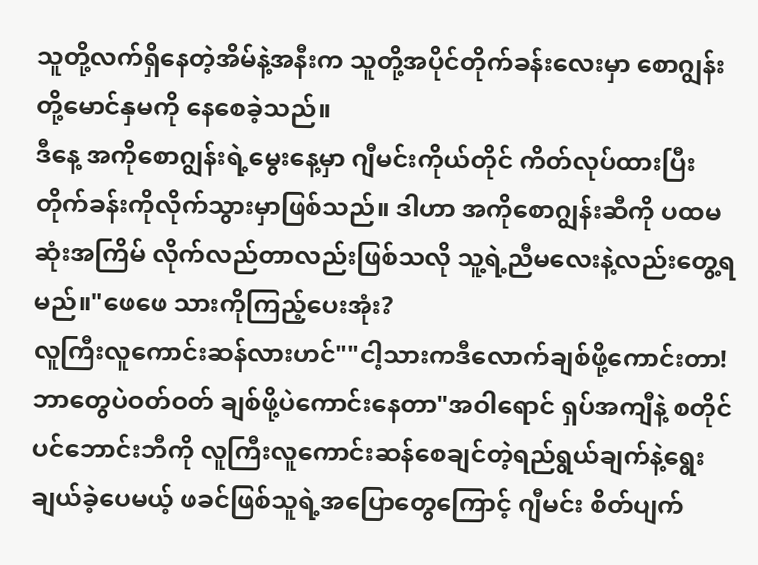သူတို့လက်ရှိနေတဲ့အိမ်နဲ့အနီးက သူတို့အပိုင်တိုက်ခန်းလေးမှာ စောဂျွန်းတို့မောင်နှမကို နေစေခဲ့သည်။
ဒီနေ့ အကိုစောဂျွန်းရဲ့မွေးနေ့မှာ ဂျီမင်းကိုယ်တိုင် ကိတ်လုပ်ထားပြီး တိုက်ခန်းကိုလိုက်သွားမှာဖြစ်သည်။ ဒါဟာ အကိုစောဂျွန်းဆီကို ပထမဆုံးအကြိမ် လိုက်လည်တာလည်းဖြစ်သလို သူ့ရဲ့ညီမလေးနဲ့လည်းတွေ့ရမည်။"ဖေဖေ သားကိုကြည့်ပေးအုံး?
လူကြီးလူကောင်းဆန်လားဟင်""ငါ့သားကဒီလောက်ချစ်ဖို့ကောင်းတာ!
ဘာတွေပဲဝတ်ဝတ် ချစ်ဖို့ပဲကောင်းနေတာ"အဝါရောင် ရှပ်အကျီနဲ့ စတိုင်ပင်ဘောင်းဘီကို လူကြီးလူကောင်းဆန်စေချင်တဲ့ရည်ရွယ်ချက်နဲ့ရွေးချယ်ခဲ့ပေမယ့် ဖခင်ဖြစ်သူရဲ့အပြောတွေကြောင့် ဂျီမင်း စိတ်ပျက်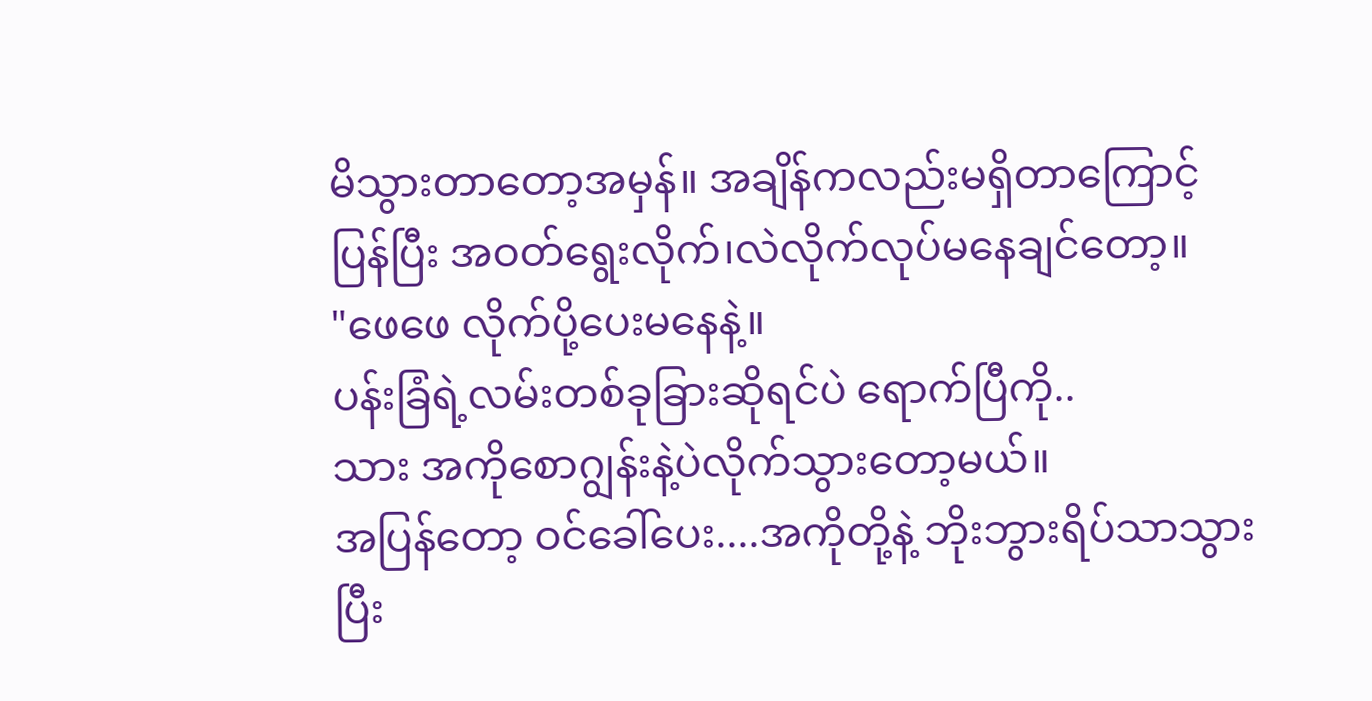မိသွားတာတော့အမှန်။ အချိန်ကလည်းမရှိတာကြောင့် ပြန်ပြီး အဝတ်ရွေးလိုက်၊လဲလိုက်လုပ်မနေချင်တော့။
"ဖေဖေ လိုက်ပို့ပေးမနေနဲ့။
ပန်းခြံရဲ့လမ်းတစ်ခုခြားဆိုရင်ပဲ ရောက်ပြီကို..
သား အကိုစောဂျွန်းနဲ့ပဲလိုက်သွားတော့မယ်။
အပြန်တော့ ဝင်ခေါ်ပေး....အကိုတို့နဲ့ ဘိုးဘွားရိပ်သာသွားပြီး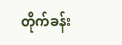တိုက်ခန်း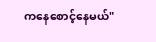ကနေစောင့်နေမယ်"